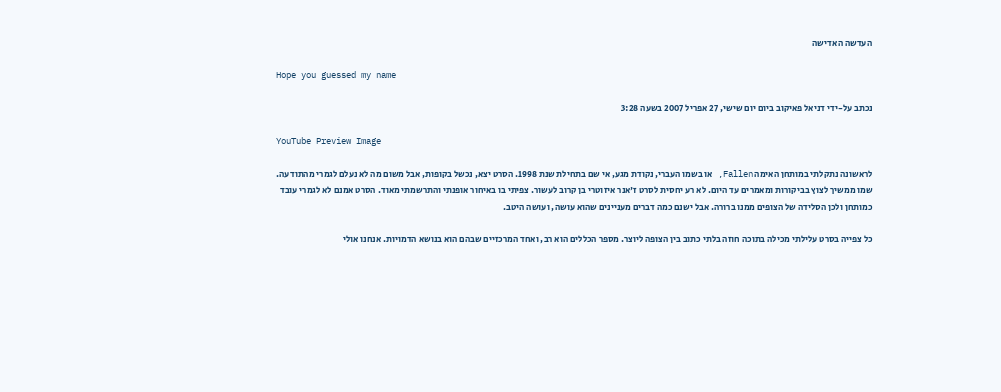העדשה האדישה

Hope you guessed my name

נכתב על-ידי דניאל פאיקוב ביום יום שישי, 27 אפריל 2007 בשעה 3:28

YouTube Preview Image

לראשונה נתקלתי במותחן האימה Fallen, או בשמו העברי, נקודת מגע, אי שם בתחילת שנת 1998. הסרט יצא, נכשל בקופות, אבל משום מה לא נעלם לגמרי מהתודעה. שמו ממשיך לצוץ בביקורות ומאמרים עד היום. לא רע יחסית לסרט ז'אנר איזוטרי בן קרוב לעשור. צפיתי בו באיחור אופנתי והתרשמתי מאוד. הסרט אמנם לא לגמרי עובד כמותחן ולכן הסלידה של הצופים ממנו ברורה. אבל ישנם כמה דברים מעניינים שהוא עושה, ועושה היטב.

כל צפייה בסרט עלילתי מכילה בתוכה חוזה בלתי כתוב בין הצופה ליוצר. מספר הכללים הוא רב, ואחד המרכזיים שבהם הוא בנושא הדמויות. אנחנו אולי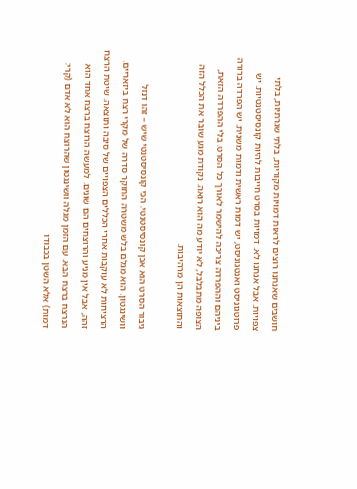חושבים שאנחנו רוצים לראות דמויות מקוריות, בלתי שגרתיות, בלתי צפויות. אבל אנחנו לא. דמויות בסרט חייבות להיות קונסיסטנטיות. יש פרוטגוניסט ואנטגוניסט, יש דמות ראשית ודמות משנית. יש הפרדה ברורה ביניהם וההפרדה צריכה להישמר לאורך כל הסרט. בלי ההפרדה הזאת, הצופה מתבלבל, לא יודע מה הוא רואה. נקודת מגע שובר את הכלל הזה והתוצאות הן מרהיבות.

גיבור הסרט הוא אכן קונסיסטנטי. הכי קונסיסטנטי שיש – זהו דנזל וושינגטון. הוא מגלם בלש משטרה החוקר סדרה של מקרי רצח ביזאריים. הרציחות לא עוקבות אחרי הכללים הצפויים של סיבה ותוצאה. שיטת הרצח זהה, אבל אין מניע והרוצחים הם שונים. למעשה הרוצח ברצח אחד הוא הנרצח ברצח הבא. עם הזמן מגלה וושינגטון שהרוצח הוא לא אדם (קרי: דמות) אלא השטן בכבודו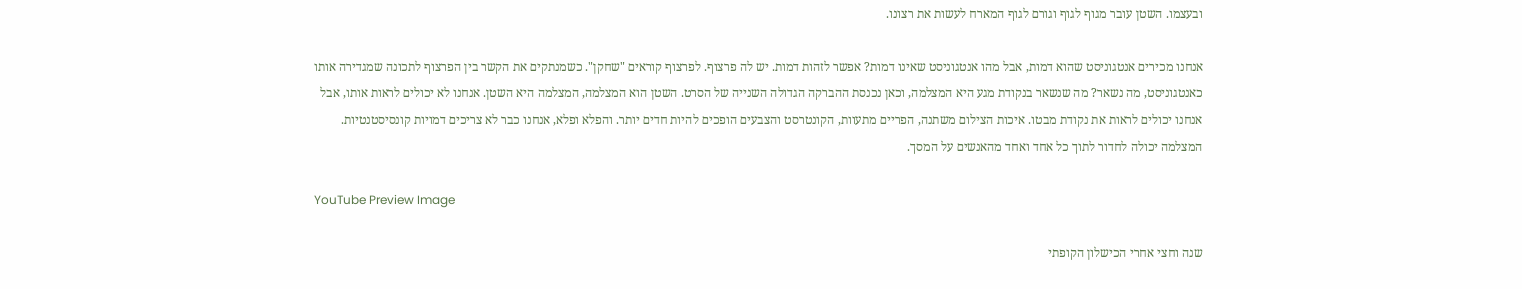ובעצמו. השטן עובר מגוף לגוף וגורם לגוף המארח לעשות את רצונו.

אנחנו מכירים אנטגוניסט שהוא דמות, אבל מהו אנטגוניסט שאינו דמות? אפשר לזהות דמות. יש לה פרצוף. לפרצוף קוראים "שחקן". כשמנתקים את הקשר בין הפרצוף לתכונה שמגדירה אותו כאנטגוניסט, מה נשאר? מה שנשאר בנקודת מגע היא המצלמה, וכאן נכנסת ההברקה הגדולה השנייה של הסרט. השטן הוא המצלמה, המצלמה היא השטן. אנחנו לא יכולים לראות אותו, אבל אנחנו יכולים לראות את נקודת מבטו. איכות הצילום משתנה, הפריים מתעוות, הקונטרסט והצבעים הופכים להיות חדים יותר. והפלא ופלא, אנחנו כבר לא צריכים דמויות קונסיסטנטיות. המצלמה יכולה לחדור לתוך כל אחד ואחד מהאנשים על המסך.

YouTube Preview Image

שנה וחצי אחרי הכישלון הקופתי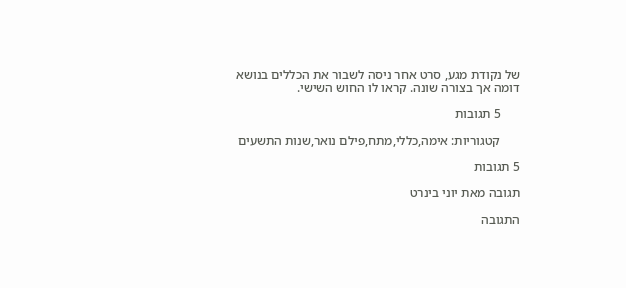של נקודת מגע, סרט אחר ניסה לשבור את הכללים בנושא דומה אך בצורה שונה. קראו לו החוש השישי.

      5 תגובות

      קטגוריות: אימה,כללי,מתח,פילם נואר,שנות התשעים

5 תגובות

תגובה מאת יוני בינרט

התגובה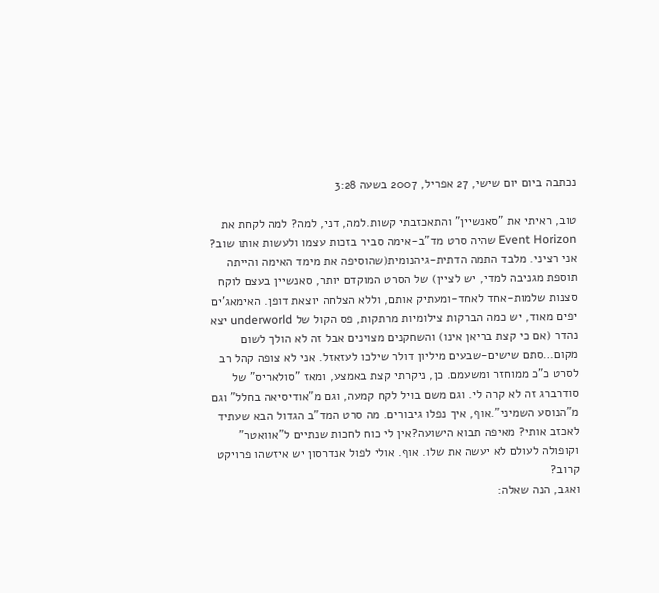נכתבה ביום יום שישי, 27 אפריל, 2007 בשעה 3:28

טוב, ראיתי את "סאנשיין" והתאכזבתי קשות.למה, דני, למה? למה לקחת את Event Horizon שהיה סרט מד"ב-אימה סביר בזכות עצמו ולעשות אותו שוב? אני רציני. מלבד התמה הדתית-גיהנומית(שהוסיפה את מימד האימה והייתה תוספת מגניבה למדי, יש לציין) של הסרט המוקדם יותר, סאנשיין בעצם לוקח סצנות שלמות-אחד לאחד-ומעתיק אותם, וללא הצלחה יוצאת דופן. האימאג'ים יפים מאוד, יש כמה הברקות צילומיות מרתקות, פס הקול של underworld יצא נהדר (אם כי קצת בריאן אינו) והשחקנים מצוינים אבל זה לא הולך לשום מקום…סתם שישים-שבעים מיליון דולר שילכו לעזאזל. אני לא צופה קהל רב לסרט כ"כ ממוחזר ומשעמם. כן, ניקרתי קצת באמצע, ומאז "סולאריס" של סודרברג זה לא קרה לי. וגם משם בויל לקח קמעה, וגם מ"אודיסיאה בחלל" וגם מ"הנוסע השמיני".אוף, איך נפלו גיבורים. מה סרט המד"ב הגדול הבא שעתיד לאכזב אותי? מאיפה תבוא הישועה?אין לי כוח לחכות שנתיים ל"אוואטר" וקופולה לעולם לא יעשה את שלו. אוף. אולי לפול אנדרסון יש איזשהו פרויקט קרוב?
ואגב, הנה שאלה: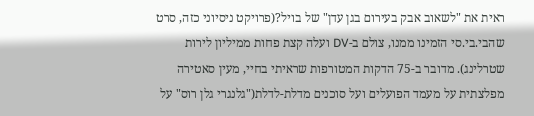ראית את "לשאוב אבק בעירום בגן עדן" של בויל?(פרויקט ניסיוני כזה, סרט שהבי.בי.סי הזמינו ממנו, צולם ב-DV ועלה קצת פחות ממיליון לירות שטרלינג). מדובר ב-75 הדקות המטורפות שראיתי בחיי, מעין סאטירה מפלצתית על מעמד הפועלים ועל סוכנים מדלת-לדלת("גלנגרי גלן רוס" על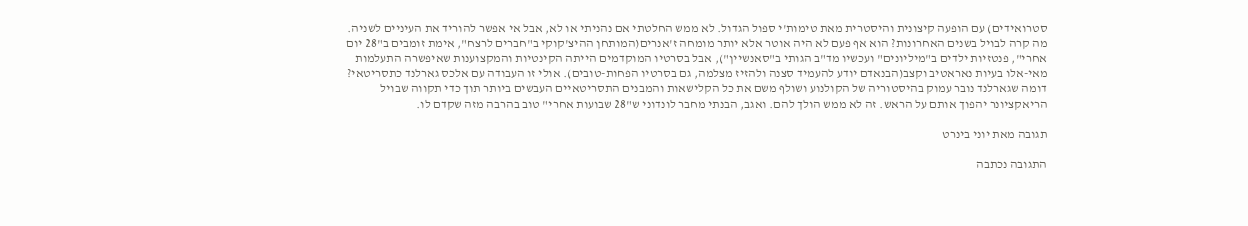סטרואידים) עם הופעה קיצונית והיסטרית מאת טימות'י ספול הגדול. לא ממש החלטתי אם נהניתי או לא, אבל אי אפשר להוריד את העיניים לשניה. מה קרה לבויל בשנים האחרונות? הוא אף פעם לא היה אוטר אלא יותר מומחה ז'אנרים(המותחן ההיצ'קוקי ב"חברים לרצח", אימת זומבים ב"28 יום אחרי", פנטזיות ילדים ב"מיליונים" ועכשיו מד"ב הגותי ב"סאנשיין"), אבל בסרטיו המוקדמים הייתה הקינטיות והמקצוענות שאיפשרה התעלמות מאי-אלו בעיות נאראטיב וקצב(הבנאדם יודע להעמיד סצנה ולהזיז מצלמה, גם בסרטיו הפחות-טובים). אולי זו העבודה עם אלכס גארלנד כתסריטאי? דומה שגארלנד נובר עמוק בהיסטוריה של הקולנוע ושולף משם את כל הקלישאות והמבנים התסריטאיים העבשים ביותר תוך כדי תקווה שבויל הריאקציונר יהפוך אותם על הראש. זה לא ממש הולך להם. ואגב, הבנתי מחבר לונדוני ש"28 שבועות אחרי" טוב בהרבה מזה שקדם לו.

תגובה מאת יוני בינרט

התגובה נכתבה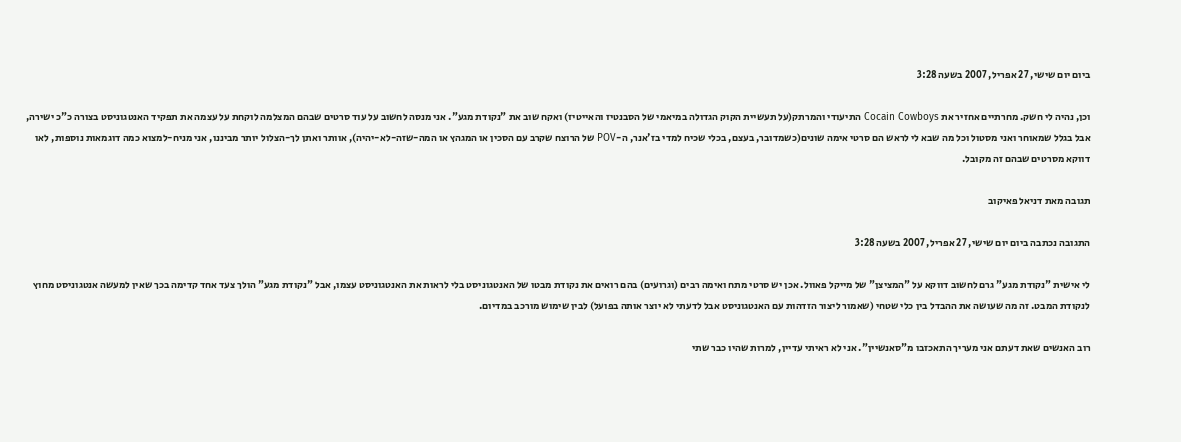ביום יום שישי, 27 אפריל, 2007 בשעה 3:28

וכן, נהיה לי חשק. מחרתיים אחזיר את Cocain Cowboys התיעודי והמרתק(על תעשיית הקוק הגדולה במיאמי של הסבנטיז והאייטיז) ואקח שוב את "נקודת מגע". אני מנסה לחשוב על עוד סרטים שבהם המצלמה לוקחת על עצמה את תפקיד האנטגוניסט בצורה כ"כ ישירה, אבל בגלל שמאוחר ואני מסטול וכל מה שבא לי לראש הם סרטי אימה שונים(כשמדובר, בעצם, בכלי שכיח למדי בז'אנר, ה-POV של הרוצח שקרב עם הסכין או המגהץ או המה-שזה-לא-יהיה), אוותר ואתן לך-הצלול יותר מביננו, אני מניח-למצוא כמה דוגמאות נוספות, לאו דווקא מסרטים שבהם זה מקובל.

תגובה מאת דניאל פאיקוב

התגובה נכתבה ביום יום שישי, 27 אפריל, 2007 בשעה 3:28

לי אישית "נקודת מגע" גרם לחשוב דווקא על "המציצן" של מייקל פאוול. אכן יש סרטי מתח ואימה רבים (וגרועים) בהם רואים את נקודת מבטו של האנטגוניסט בלי לראות את האנטגוניסט עצמו, אבל "נקודת מגע" הולך צעד אחד קדימה בכך שאין למעשה אנטגוניסט מחוץ לנקודת המבט. זה מה שעושה את ההבדל בין כלי שטחי (שאמור ליצור הזדהות עם האנטגוניסט אבל לדעתי לא יוצר אותה בפועל) לבין שימוש מורכב במדיום.

רוב האנשים שאת דעתם אני מעריך התאכזבו מ"סאנשיין". אני לא ראיתי עדיין, למרות שהיו כבר שתי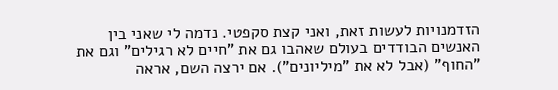הזדמנויות לעשות זאת, ואני קצת סקפטי. נדמה לי שאני בין האנשים הבודדים בעולם שאהבו גם את "חיים לא רגילים" וגם את "החוף" (אבל לא את "מיליונים"). אם ירצה השם, אראה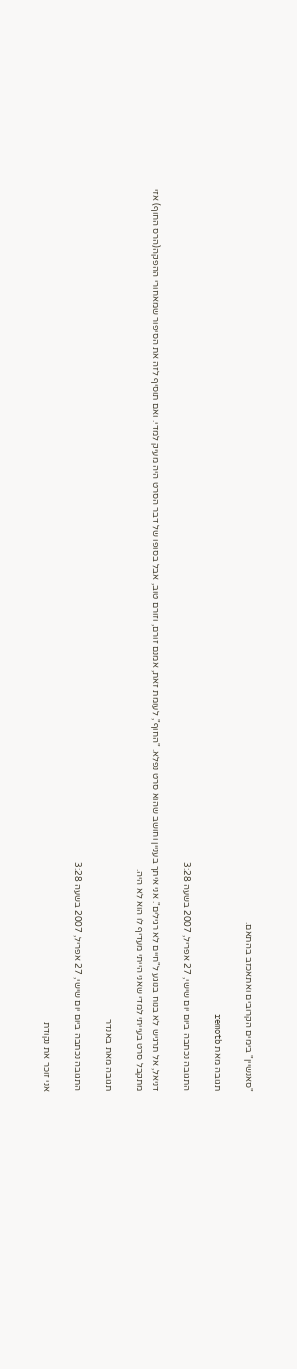"סאנשיין" בימים הקרובים ואתאכזב בהתאם.

תגובה מאת remotb

התגובה נכתבה ביום יום שישי, 27 אפריל, 2007 בשעה 3:28

דניאל, אל תרגיש לא בנוח בנוגע ל"חיים לא רגילים". אני איתך בעניין וחושב שהוא סרט נפלא. "החוף", לעומת זאת, אמנם זורם, וזורם טוב, אבל בסופו של דבר הסרט היה מעיק למדי. ואם תוסיף לזה את הסיפור שמאחורי ההפקה(הרס החוף) אזי מתקבל סרט בעייתי למדי שאני הייתי מעדיף לו הוא לא היה.

תגובה מאת באנדר

התגובה נכתבה ביום יום שישי, 27 אפריל, 2007 בשעה 3:28

אני זוכר את נקודת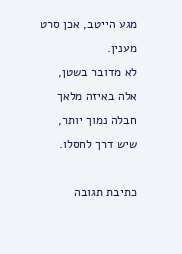מגע הייטב, אכן סרט מענין.
לא מדובר בשטן, אלה באיזה מלאך חבלה נמוך יותר, שיש דרך לחסלו.

כתיבת תגובה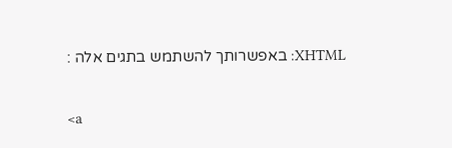XHTML: באפשרותך להשתמש בתגים אלה :

<a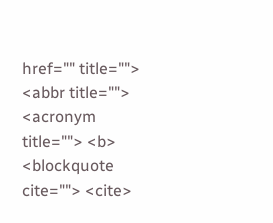href="" title=""> <abbr title=""> <acronym title=""> <b> <blockquote cite=""> <cite>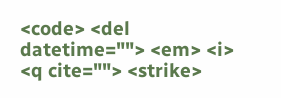<code> <del datetime=""> <em> <i> <q cite=""> <strike>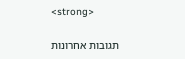<strong>

תגובות אחרונות